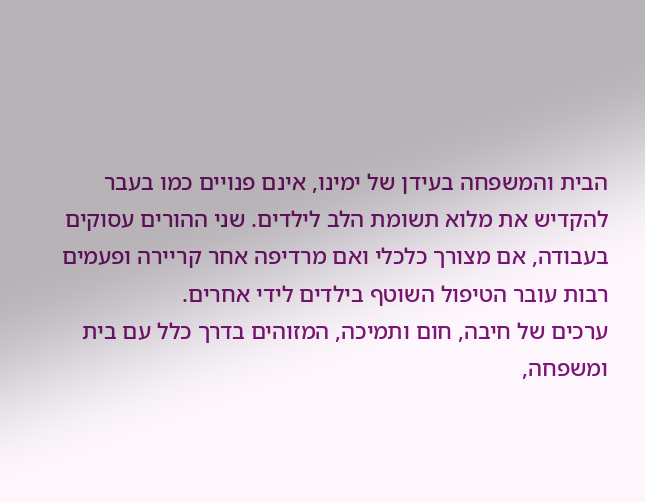הבית והמשפחה בעידן של ימינו, אינם פנויים כמו בעבר להקדיש את מלוא תשומת הלב לילדים. שני ההורים עסוקים בעבודה, אם מצורך כלכלי ואם מרדיפה אחר קריירה ופעמים רבות עובר הטיפול השוטף בילדים לידי אחרים.
ערכים של חיבה, חום ותמיכה, המזוהים בדרך כלל עם בית ומשפחה,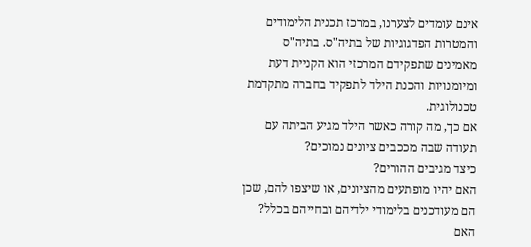אינם עומדים לצערנו, במרכז תכנית הלימודים והמטרות הפדגוגיות של בתיה"ס. בתיה"ס מאמינים שתפקידם המרכזי הוא הקניית דעת ומיומנויות והכנת הילד לתפקיד בחברה מתקדמת טכנולוגית.
אם כך, מה קורה כאשר הילד מגיע הביתה עם תעודה שבה מככבים ציונים נמוכים?
כיצד מגיבים ההורים?
האם יהיו מופתעים מהציונים, או שיצפו להם, שכן הם מעודכנים בלימודי ילדיהם ובחייהם בכלל?
האם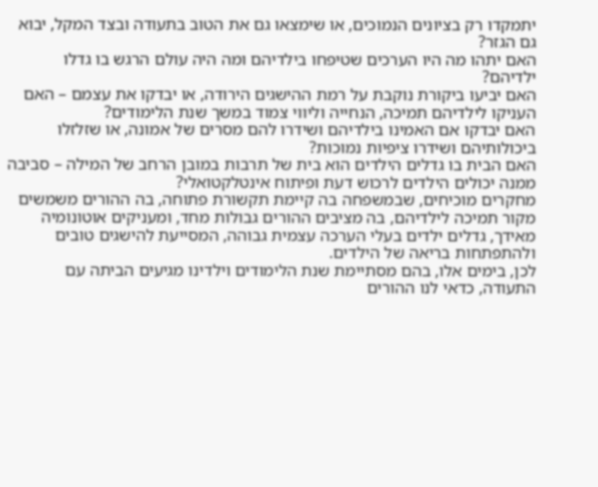יתמקדו רק בציונים הנמוכים, או שימצאו גם את הטוב בתעודה ובצד המקל, יבוא גם הגזר?
האם יתהו מה היו הערכים שטיפחו בילדיהם ומה היה עולם הרגש בו גדלו ילדיהם?
האם יביעו ביקורת נוקבת על רמת ההישגים הירודה, או יבדקו את עצמם – האם העניקו לילדיהם תמיכה, הנחייה וליווי צמוד במשך שנת הלימודים?
האם יבדקו אם האמינו בילדיהם ושידרו להם מסרים של אמונה, או שזלזלו ביכולותיהם ושידרו ציפיות נמוכות?
האם הבית בו גדלים הילדים הוא בית של תרבות במובן הרחב של המילה – סביבה ממנה יכולים הילדים לרכוש דעת ופיתוח אינטלקטואלי?
מחקרים מוכיחים, שבמשפחה בה קיימת תקשורת פתוחה, בה ההורים משמשים מקור תמיכה לילדיהם, בה מציבים ההורים גבולות מחד, ומעניקים אוטונומיה מאידך, גדלים ילדים בעלי הערכה עצמית גבוהה, המסייעת להישגים טובים ולהתפתחות בריאה של הילדים.
לכן, בימים אלו, בהם מסתיימת שנת הלימודים וילדינו מגיעים הביתה עם התעודה, כדאי לנו ההורים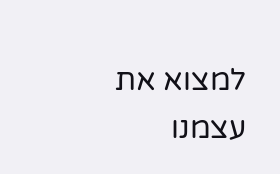למצוא את עצמנו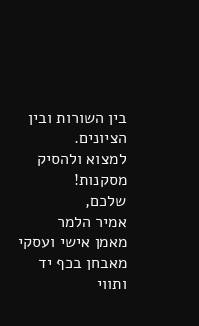בין השורות ובין הציונים.
למצוא ולהסיק מסקנות!
שלכם,
אמיר הלמר
מאמן אישי ועסקי
מאבחן בכף יד ותווי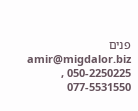פנים amir@migdalor.biz
050-2250225 , 077-5531550